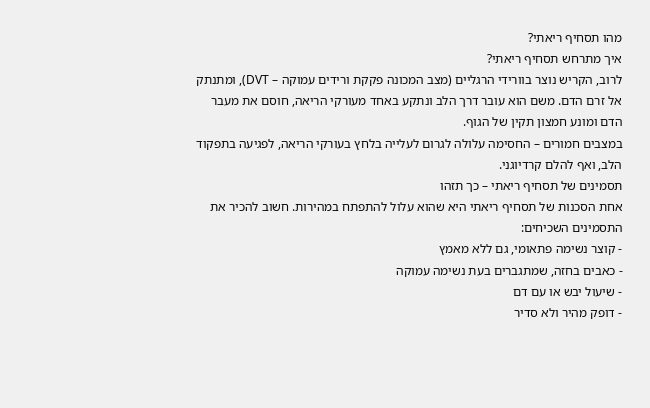מהו תסחיף ריאתי?
איך מתרחש תסחיף ריאתי?
לרוב, הקריש נוצר בוורידי הרגליים (מצב המכונה פקקת ורידים עמוקה – DVT), ומתנתק אל זרם הדם. משם הוא עובר דרך הלב ונתקע באחד מעורקי הריאה, חוסם את מעבר הדם ומונע חמצון תקין של הגוף.
במצבים חמורים – החסימה עלולה לגרום לעלייה בלחץ בעורקי הריאה, לפגיעה בתפקוד הלב, ואף להלם קרדיוגני.
תסמינים של תסחיף ריאתי – כך תזהו
אחת הסכנות של תסחיף ריאתי היא שהוא עלול להתפתח במהירות. חשוב להכיר את התסמינים השכיחים:
- קוצר נשימה פתאומי, גם ללא מאמץ
- כאבים בחזה, שמתגברים בעת נשימה עמוקה
- שיעול יבש או עם דם
- דופק מהיר ולא סדיר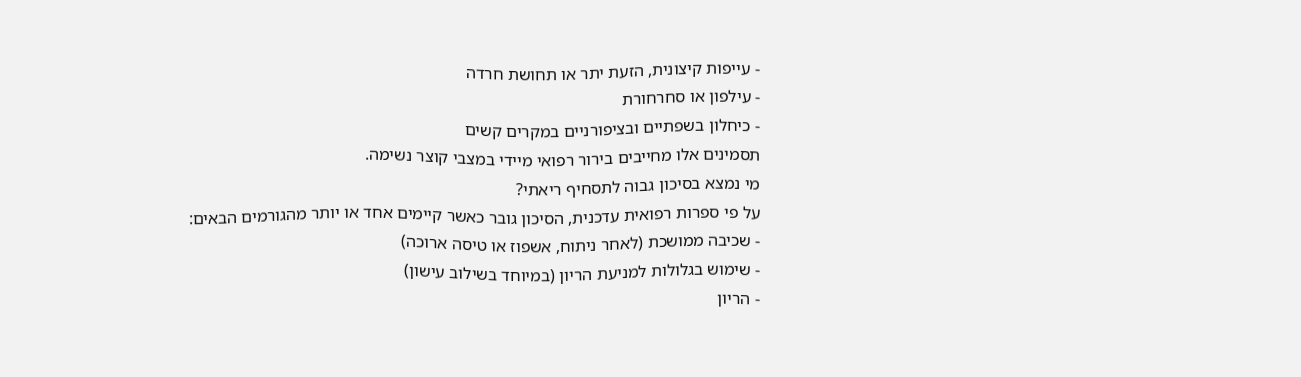- עייפות קיצונית, הזעת יתר או תחושת חרדה
- עילפון או סחרחורת
- כיחלון בשפתיים ובציפורניים במקרים קשים
תסמינים אלו מחייבים בירור רפואי מיידי במצבי קוצר נשימה.
מי נמצא בסיכון גבוה לתסחיף ריאתי?
על פי ספרות רפואית עדכנית, הסיכון גובר כאשר קיימים אחד או יותר מהגורמים הבאים:
- שכיבה ממושכת (לאחר ניתוח, אשפוז או טיסה ארוכה)
- שימוש בגלולות למניעת הריון (במיוחד בשילוב עישון)
- הריון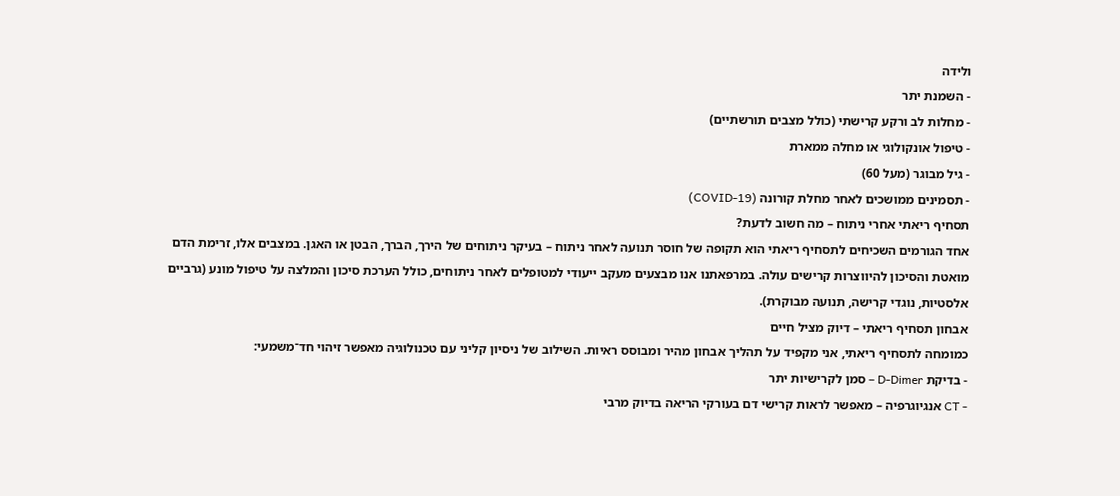ולידה
- השמנת יתר
- מחלות לב ורקע קרישתי (כולל מצבים תורשתיים)
- טיפול אונקולוגי או מחלה ממארת
- גיל מבוגר (מעל 60)
- תסמינים ממושכים לאחר מחלת קורונה (COVID-19)
תסחיף ריאתי אחרי ניתוח – מה חשוב לדעת?
אחד הגורמים השכיחים לתסחיף ריאתי הוא תקופה של חוסר תנועה לאחר ניתוח – בעיקר ניתוחים של הירך, הברך, הבטן או האגן. במצבים אלו, זרימת הדם מואטת והסיכון להיווצרות קרישים עולה. במרפאתנו אנו מבצעים מעקב ייעודי למטופלים לאחר ניתוחים, כולל הערכת סיכון והמלצה על טיפול מונע (גרביים אלסטיות, נוגדי קרישה, תנועה מבוקרת).
אבחון תסחיף ריאתי – דיוק מציל חיים
כמומחה לתסחיף ריאתי, אני מקפיד על תהליך אבחון מהיר ומבוסס ראיות. השילוב של ניסיון קליני עם טכנולוגיה מאפשר זיהוי חד־משמעי:
- בדיקת D‑Dimer – סמן לקרישיות יתר
- CT אנגיוגרפיה – מאפשר לראות קרישי דם בעורקי הריאה בדיוק מרבי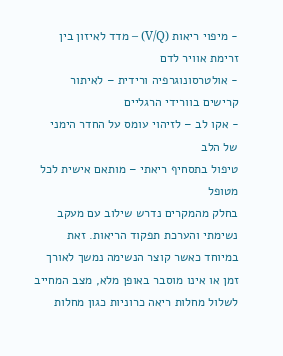- מיפוי ריאות (V/Q) – מדד לאיזון בין זרימת אוויר לדם
- אולטרסונוגרפיה ורידית – לאיתור קרישים בוורידי הרגליים
- אקו לב – לזיהוי עומס על החדר הימני של הלב
טיפול בתסחיף ריאתי – מותאם אישית לכל מטופל
בחלק מהמקרים נדרש שילוב עם מעקב נשימתי והערכת תפקוד הריאות. זאת במיוחד כאשר קוצר הנשימה נמשך לאורך זמן או אינו מוסבר באופן מלא, מצב המחייב לשלול מחלות ריאה כרוניות כגון מחלות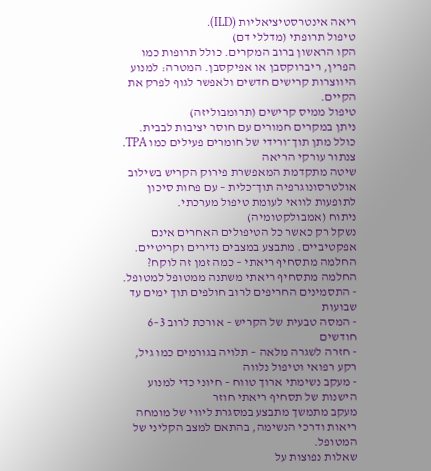ריאה אינטרסטיציאליות (ILD).
טיפול תרופתי (מדללי דם)
הקו הראשון ברוב המקרים. כולל תרופות כמו הפרין, ריברוקסבן או אפיקסבן. המטרה: למנוע היווצרות קרישים חדשים ולאפשר לגוף לפרק את הקיים.
טיפול ממיס קרישים (תרומבוליזה)
ניתן במקרים חמורים עם חוסר יציבות לבבית. כולל מתן תוך־ורידי של חומרים פעילים כמו TPA.
צנתור עורקי הריאה
שיטה מתקדמת המאפשרת פירוק הקריש בשילוב אולטרסונוגרפיה תוך־כלית – עם פחות סיכון לתופעות לוואי לעומת טיפול מערכתי.
ניתוח (אמבולקטומיה)
נשקל רק כאשר כל הטיפולים האחרים אינם אפקטיביים. מתבצע במצבים נדירים וקריטיים.
החלמה מתסחיף ריאתי – כמה זמן זה לוקח?
החלמה מתסחיף ריאתי משתנה ממטופל למטופל.
- התסמינים החריפים לרוב חולפים תוך ימים עד שבועות
- המסה טבעית של הקריש – אורכת לרוב 3–6 חודשים
- חזרה לשגרה מלאה – תלויה בגורמים כמו גיל, רקע רפואי וטיפול נלווה
- מעקב נשימתי ארוך טווח – חיוני כדי למנוע הישנות של תסחיף ריאתי חוזר
מעקב מתמשך מתבצע במסגרת ליווי של מומחה ריאות ודרכי הנשימה, בהתאם למצב הקליני של המטופל.
שאלות נפוצות על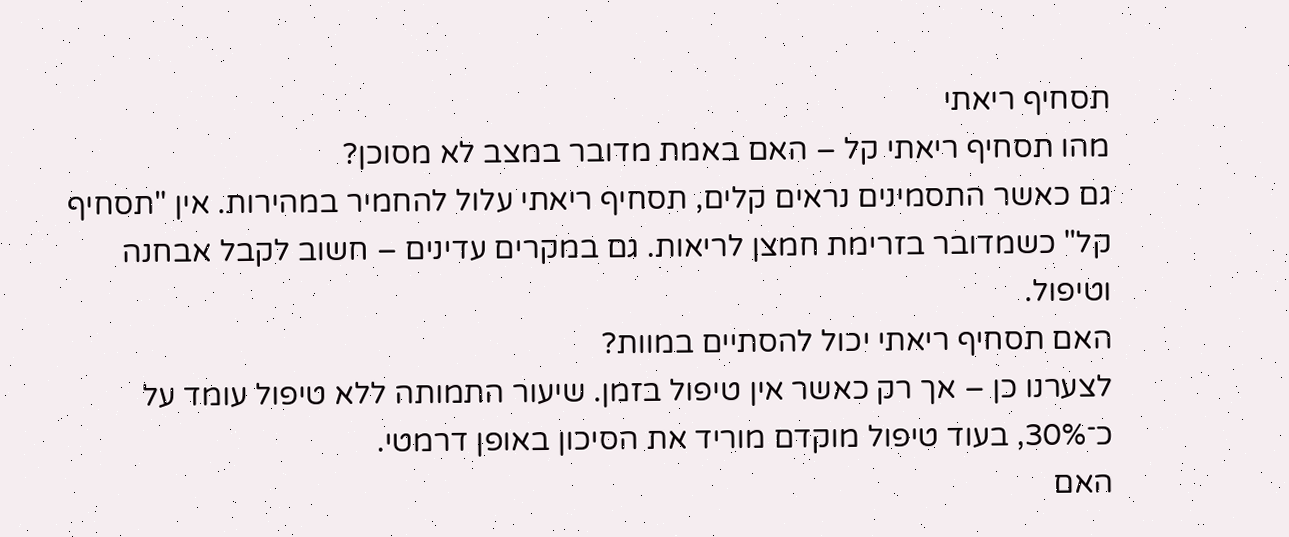תסחיף ריאתי
מהו תסחיף ריאתי קל – האם באמת מדובר במצב לא מסוכן?
גם כאשר התסמינים נראים קלים, תסחיף ריאתי עלול להחמיר במהירות. אין "תסחיף קל" כשמדובר בזרימת חמצן לריאות. גם במקרים עדינים – חשוב לקבל אבחנה וטיפול.
האם תסחיף ריאתי יכול להסתיים במוות?
לצערנו כן – אך רק כאשר אין טיפול בזמן. שיעור התמותה ללא טיפול עומד על כ־30%, בעוד טיפול מוקדם מוריד את הסיכון באופן דרמטי.
האם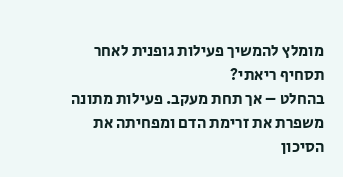מומלץ להמשיך פעילות גופנית לאחר תסחיף ריאתי?
בהחלט – אך תחת מעקב. פעילות מתונה משפרת את זרימת הדם ומפחיתה את הסיכון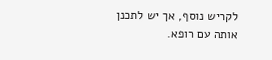לקריש נוסף, אך יש לתכנן אותה עם רופא.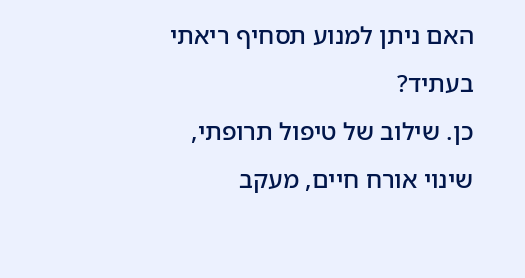האם ניתן למנוע תסחיף ריאתי בעתיד?
כן. שילוב של טיפול תרופתי, שינוי אורח חיים, מעקב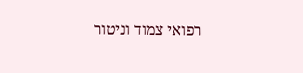רפואי צמוד וניטור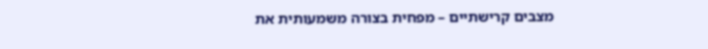מצבים קרישתיים – מפחית בצורה משמעותית את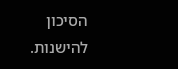הסיכון להישנות.